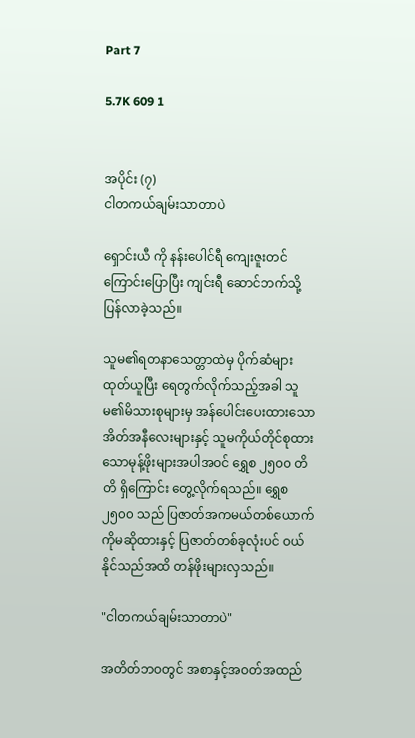Part 7

5.7K 609 1


အပိုင်း (၇)
ငါတကယ်ချမ်းသာတာပဲ

ရှောင်းယီ ကို နန်းပေါင်ရီ ကျေးဇူးတင်ကြောင်းပြောပြီး ကျင်းရီ ဆောင်ဘက်သို့ ပြန်လာခဲ့သည်။

သူမ၏ရတနာသေတ္တာထဲမှ ပိုက်ဆံများထုတ်ယူပြီး ရေတွက်လိုက်သည့်အခါ သူမ၏မိသားစုများမှ အန်ပေါင်းပေးထားသောအိတ်အနီလေးများနှင့် သူမကိုယ်တိုင်စုထားသောမုန့်ဖိုးများအပါအဝင် ရွှေစ ၂၅၀၀ တိတိ ရှိကြောင်း တွေ့လိုက်ရသည်။ ရွှေစ ၂၅၀၀ သည် ပြဇာတ်အကမယ်တစ်ယောက်ကိုမဆိုထားနှင့် ပြဇာတ်တစ်ခုလုံးပင် ဝယ်နိုင်သည်အထိ တန်ဖိုးများလှသည်။

"ငါတကယ်ချမ်းသာတာပဲ"

အတိတ်ဘဝတွင် အစာနှင့်အဝတ်အထည်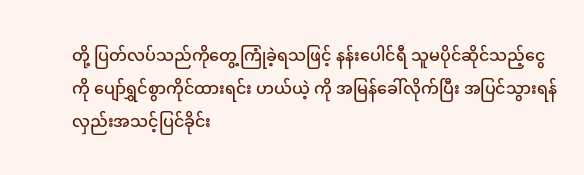တို့ ပြတ်လပ်သည်ကိုတွေ့ကြုံခဲ့ရသဖြင့် နန်းပေါင်ရီ သူမပိုင်ဆိုင်သည့်ငွေကို ပျော်ရွှင်စွာကိုင်ထားရင်း ဟယ်ယဲ့ ကို အမြန်ခေါ်လိုက်ပြီး အပြင်သွားရန် လှည်းအသင့်ပြင်ခိုင်း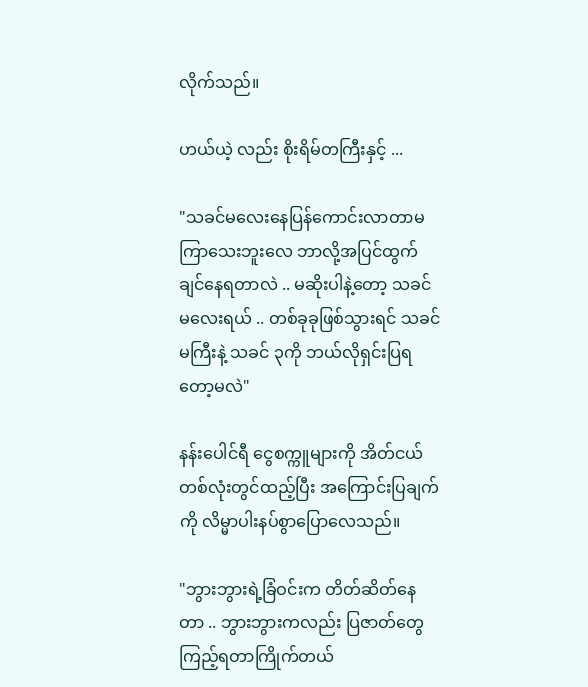လိုက်သည်။

ဟယ်ယဲ့ လည်း စိုးရိမ်တကြီးနှင့် ...

"သခင်မလေးနေပြန်ကောင်းလာတာမကြာသေးဘူးလေ ဘာလို့အပြင်ထွက်ချင်နေရတာလဲ .. မဆိုးပါနဲ့တော့ သခင်မလေးရယ် .. တစ်ခုခုဖြစ်သွားရင် သခင်မကြီးနဲ့ သခင် ၃ကို ဘယ်လိုရှင်းပြရတော့မလဲ"

နန်းပေါင်ရီ ငွေစက္ကူများကို အိတ်ငယ်တစ်လုံးတွင်ထည့်ပြီး အကြောင်းပြချက်ကို လိမ္မာပါးနပ်စွာပြောလေသည်။

"ဘွားဘွားရဲ့ခြံဝင်းက တိတ်ဆိတ်နေတာ .. ဘွားဘွားကလည်း ပြဇာတ်တွေကြည့်ရတာကြိုက်တယ်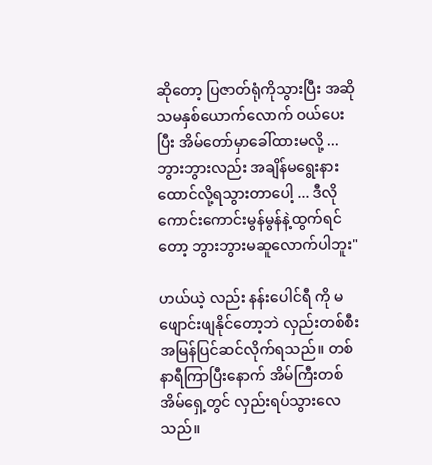ဆိုတော့ ပြဇာတ်ရုံကိုသွားပြီး အဆိုသမနှစ်ယောက်လောက် ဝယ်ပေးပြီး အိမ်တော်မှာခေါ်ထားမလို့ ... ဘွားဘွားလည်း အချိန်မရွေးနားထောင်လို့ရသွားတာပေါ့ ... ဒီလိုကောင်းကောင်းမွန်မွန်နဲ့ထွက်ရင်တော့ ဘွားဘွားမဆူလောက်ပါဘူး"

ဟယ်ယဲ့ လည်း နန်းပေါင်ရီ ကို မဖျောင်းဖျနိုင်တော့ဘဲ လှည်းတစ်စီးအမြန်ပြင်ဆင်လိုက်ရသည်။ တစ်နာရီကြာပြီးနောက် အိမ်ကြီးတစ်အိမ်ရှေ့တွင် လှည်းရပ်သွားလေသည်။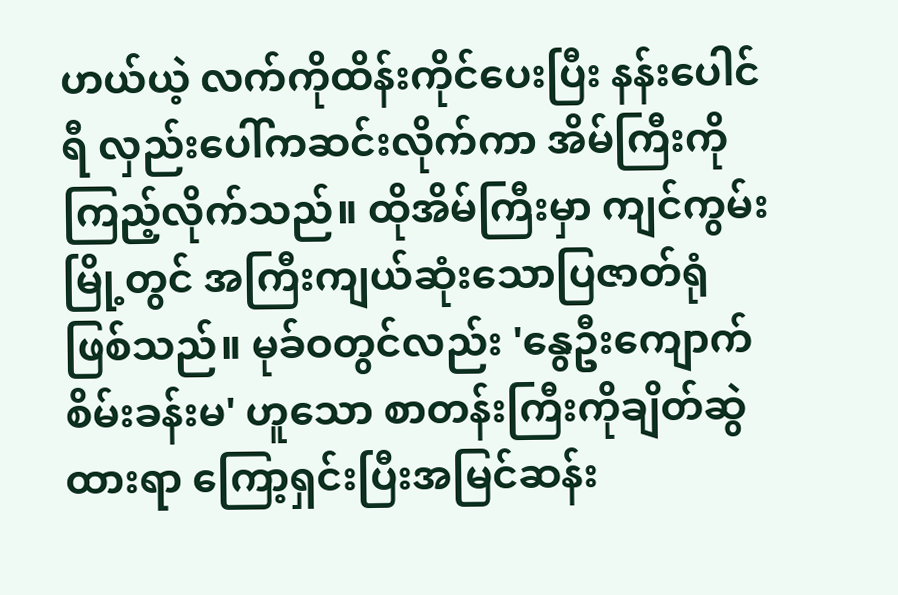ဟယ်ယဲ့ လက်ကိုထိန်းကိုင်ပေးပြီး နန်းပေါင်ရီ လှည်းပေါ်ကဆင်းလိုက်ကာ အိမ်ကြီးကိုကြည့်လိုက်သည်။ ထိုအိမ်ကြီးမှာ ကျင်ကွမ်း မြို့တွင် အကြီးကျယ်ဆုံးသောပြဇာတ်ရုံဖြစ်သည်။ မုခ်ဝတွင်လည်း 'နွေဦးကျောက်စိမ်းခန်းမ' ဟူသော စာတန်းကြီးကိုချိတ်ဆွဲထားရာ ကြော့ရှင်းပြီးအမြင်ဆန်း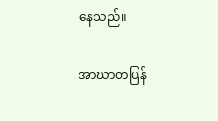နေသည်။

အာဃာတပြန်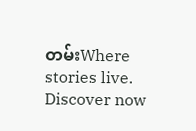တမ်းWhere stories live. Discover now